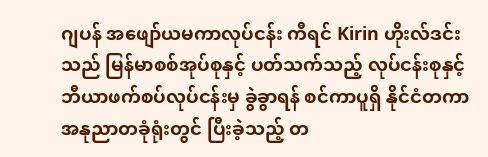ဂျပန် အဖျော်ယမကာလုပ်ငန်း ကီရင် Kirin ဟိုးလ်ဒင်းသည် မြန်မာစစ်အုပ်စုနှင့် ပတ်သက်သည့် လုပ်ငန်းစုနှင့် ဘီယာဖက်စပ်လုပ်ငန်းမှ ခွဲခွာရန် စင်ကာပူရှိ နိုင်ငံတကာ အနုညာတခုံရုံးတွင် ပြီးခဲ့သည့် တ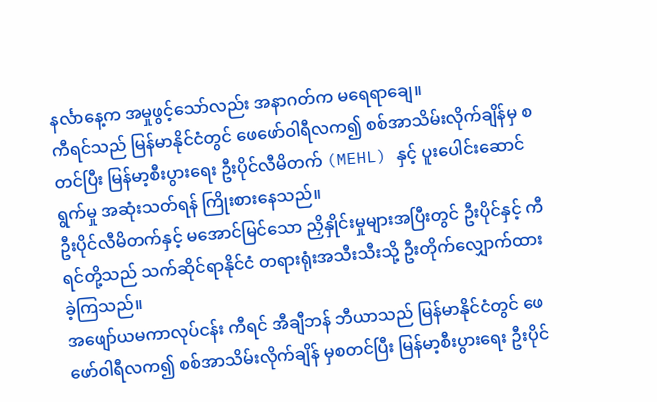နင်္လာနေ့က အမှုဖွင့်သော်လည်း အနာဂတ်က မရေရာချေ။
ကီရင်သည် မြန်မာနိုင်ငံတွင် ဖေဖော်ဝါရီလက၍ စစ်အာသိမ်းလိုက်ချိန်မှ စတင်ပြီး မြန်မာ့စီးပွားရေး ဦးပိုင်လီမိတက် (MEHL) နှင့် ပူးပေါင်းဆောင်ရွက်မှု အဆုံးသတ်ရန် ကြိုးစားနေသည်။
ဦးပိုင်လီမိတက်နှင့် မအောင်မြင်သော ညှိနှိုင်းမှုများအပြီးတွင် ဦးပိုင်နှင့် ကီရင်တို့သည် သက်ဆိုင်ရာနိုင်ငံ တရားရုံးအသီးသီးသို့ ဦးတိုက်လျှောက်ထားခဲ့ကြသည်။
အဖျော်ယမကာလုပ်ငန်း ကီရင် အီချီဘန် ဘီယာသည် မြန်မာနိုင်ငံတွင် ဖေဖော်ဝါရီလက၍ စစ်အာသိမ်းလိုက်ချိန် မှစတင်ပြီး မြန်မာ့စီးပွားရေး ဦးပိုင်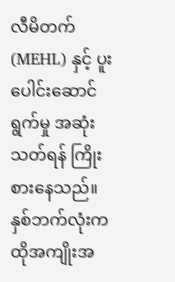လီမိတက် (MEHL) နှင့် ပူးပေါင်းဆောင်ရွက်မှု အဆုံးသတ်ရန် ကြိုးစားနေသည်။
နှစ်ဘက်လုံးက ထိုအကျိုးအ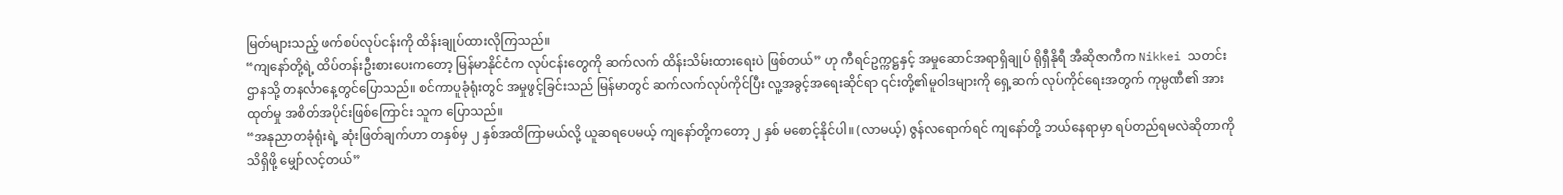မြတ်များသည့် ဖက်စပ်လုပ်ငန်းကို ထိန်းချုပ်ထားလိုကြသည်။
“ကျနော်တို့ရဲ့ ထိပ်တန်းဦးစားပေးကတော့ မြန်မာနိုင်ငံက လုပ်ငန်းတွေကို ဆက်လက် ထိန်းသိမ်းထားရေးပဲ ဖြစ်တယ်” ဟု ကီရင်ဥက္ကဋ္ဌနှင့် အမှုဆောင်အရာရှိချုပ် ရိုရှီနိုရီ အီဆိုဇာကီက Nikkei သတင်းဌာနသို့ တနင်္လာနေ့တွင်ပြောသည်။ စင်ကာပူခုံရုံးတွင် အမှုဖွင့်ခြင်းသည် မြန်မာတွင် ဆက်လက်လုပ်ကိုင်ပြီး လူ့အခွင့်အရေးဆိုင်ရာ ၎င်းတို့၏မူဝါဒများကို ရှေ့ဆက် လုပ်ကိုင်ရေးအတွက် ကုမ္ပဏီ၏ အားထုတ်မှု အစိတ်အပိုင်းဖြစ်ကြောင်း သူက ပြောသည်။
“အနုညာတခုံရုံးရဲ့ ဆုံးဖြတ်ချက်ဟာ တနှစ်မှ ၂ နှစ်အထိကြာမယ်လို့ ယူဆရပေမယ့် ကျနော်တို့ကတော့ ၂ နှစ် မစောင့်နိုင်ပါ။ (လာမယ့်) ဇွန်လရောက်ရင် ကျနော်တို့ ဘယ်နေရာမှာ ရပ်တည်ရမလဲဆိုတာကို သိရှိဖို့ မျှော်လင့်တယ်”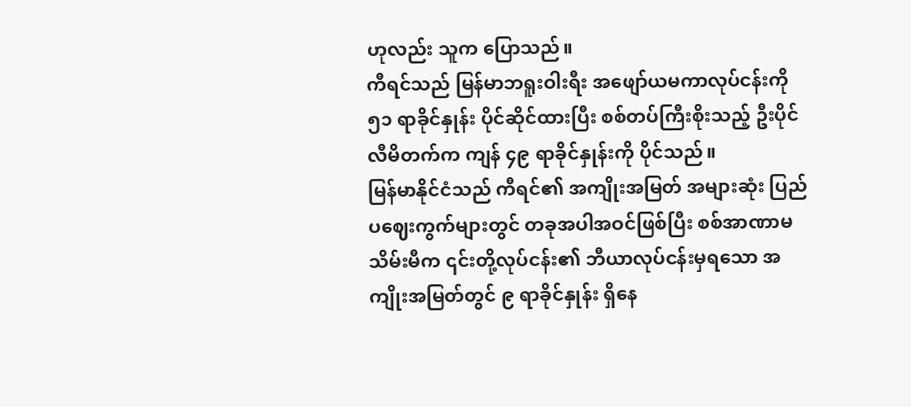ဟုလည်း သူက ပြောသည်။
ကီရင်သည် မြန်မာဘရူးဝါးရီး အဖျော်ယမကာလုပ်ငန်းကို ၅၁ ရာခိုင်နှုန်း ပိုင်ဆိုင်ထားပြီး စစ်တပ်ကြီးစိုးသည့် ဦးပိုင်လီမိတက်က ကျန် ၄၉ ရာခိုင်နှုန်းကို ပိုင်သည်။
မြန်မာနိုင်ငံသည် ကီရင်၏ အကျိုးအမြတ် အများဆုံး ပြည်ပဈေးကွက်များတွင် တခုအပါအဝင်ဖြစ်ပြီး စစ်အာဏာမသိမ်းမီက ၎င်းတို့လုပ်ငန်း၏ ဘီယာလုပ်ငန်းမှရသော အကျိုးအမြတ်တွင် ၉ ရာခိုင်နှုန်း ရှိနေ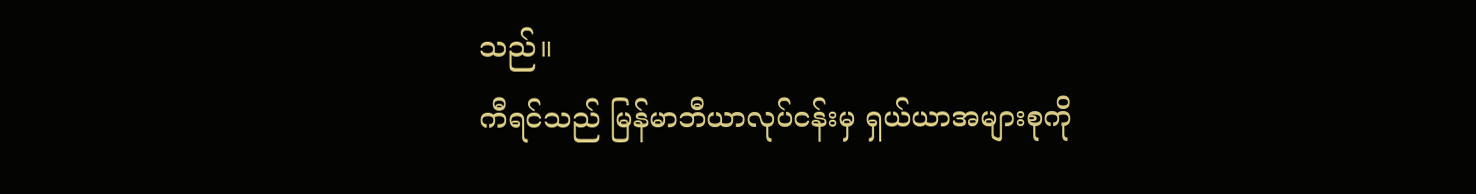သည်။
ကီရင်သည် မြန်မာဘီယာလုပ်ငန်းမှ ရှယ်ယာအများစုကို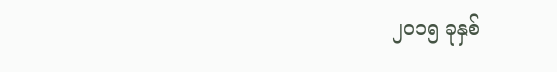၂၀၁၅ ခုနှစ်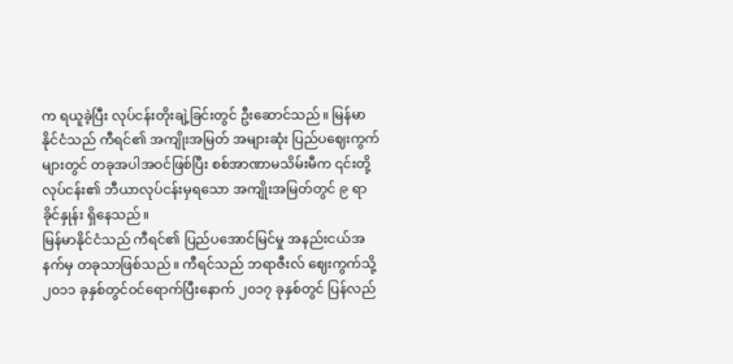က ရယူခဲ့ပြီး လုပ်ငန်းတိုးချဲ့ခြင်းတွင် ဦးဆောင်သည်။ မြန်မာနိုင်ငံသည် ကီရင်၏ အကျိုးအမြတ် အများဆုံး ပြည်ပဈေးကွက်များတွင် တခုအပါအဝင်ဖြစ်ပြီး စစ်အာဏာမသိမ်းမီက ၎င်းတို့လုပ်ငန်း၏ ဘီယာလုပ်ငန်းမှရသော အကျိုးအမြတ်တွင် ၉ ရာခိုင်နှုန်း ရှိနေသည်။
မြန်မာနိုင်ငံသည် ကီရင်၏ ပြည်ပအောင်မြင်မှု အနည်းငယ်အနက်မှ တခုသာဖြစ်သည်။ ကီရင်သည် ဘရာဇီးလ် ဈေးကွက်သို့ ၂၀၁၁ ခုနှစ်တွင်ဝင်ရောက်ပြီးနောက် ၂၀၁၇ ခုနှစ်တွင် ပြန်လည်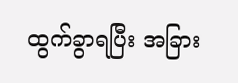ထွက်ခွာရပြီး အခြား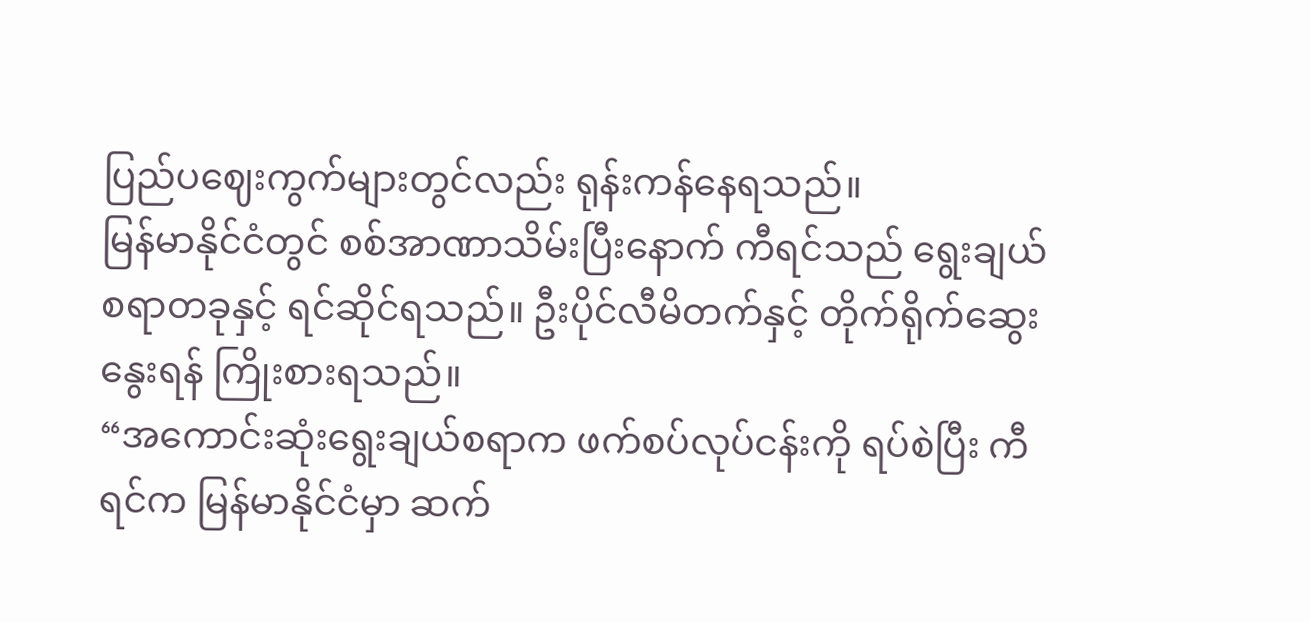ပြည်ပဈေးကွက်များတွင်လည်း ရုန်းကန်နေရသည်။
မြန်မာနိုင်ငံတွင် စစ်အာဏာသိမ်းပြီးနောက် ကီရင်သည် ရွေးချယ်စရာတခုနှင့် ရင်ဆိုင်ရသည်။ ဦးပိုင်လီမိတက်နှင့် တိုက်ရိုက်ဆွေးနွေးရန် ကြိုးစားရသည်။
“အကောင်းဆုံးရွေးချယ်စရာက ဖက်စပ်လုပ်ငန်းကို ရပ်စဲပြီး ကီရင်က မြန်မာနိုင်ငံမှာ ဆက်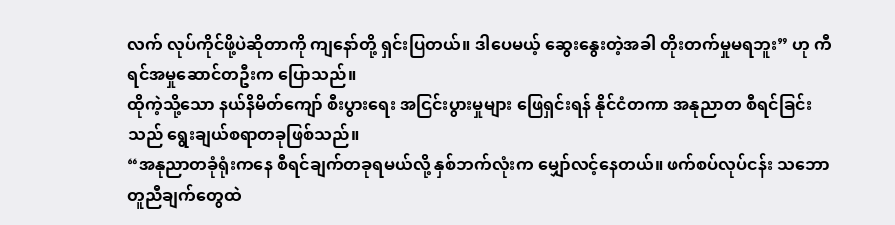လက် လုပ်ကိုင်ဖို့ပဲဆိုတာကို ကျနော်တို့ ရှင်းပြတယ်။ ဒါပေမယ့် ဆွေးနွေးတဲ့အခါ တိုးတက်မှုမရဘူး” ဟု ကီရင်အမှုဆောင်တဦးက ပြောသည်။
ထိုကဲ့သို့သော နယ်နိမိတ်ကျော် စီးပွားရေး အငြင်းပွားမှုများ ဖြေရှင်းရန် နိုင်ငံတကာ အနုညာတ စီရင်ခြင်းသည် ရွေးချယ်စရာတခုဖြစ်သည်။
“အနုညာတခုံရုံးကနေ စီရင်ချက်တခုရမယ်လို့ နှစ်ဘက်လုံးက မျှော်လင့်နေတယ်။ ဖက်စပ်လုပ်ငန်း သဘောတူညီချက်တွေထဲ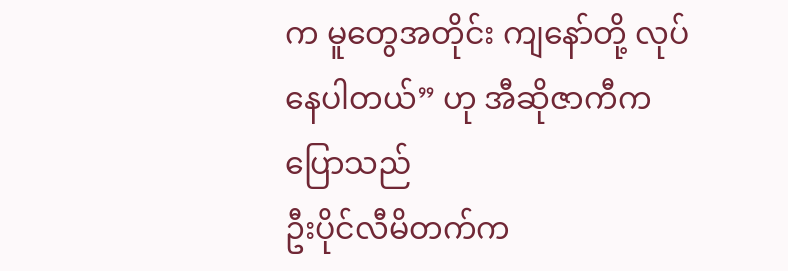က မူတွေအတိုင်း ကျနော်တို့ လုပ်နေပါတယ်” ဟု အီဆိုဇာကီက ပြောသည်
ဦးပိုင်လီမိတက်က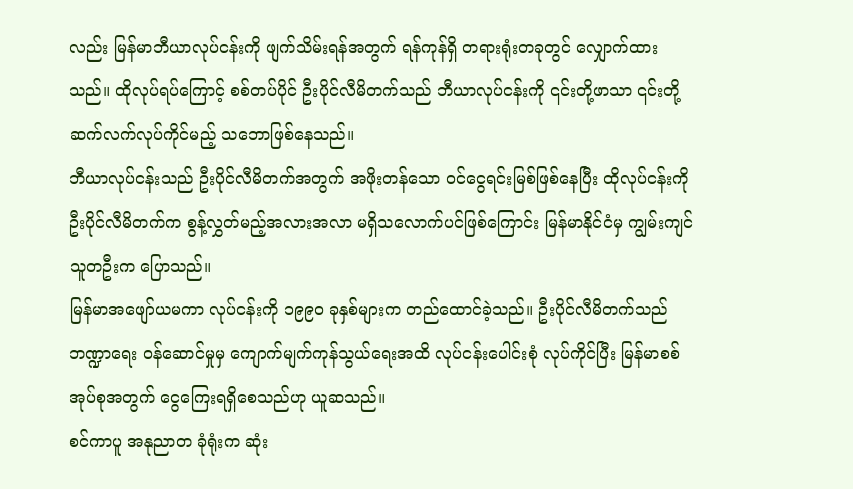လည်း မြန်မာဘီယာလုပ်ငန်းကို ဖျက်သိမ်းရန်အတွက် ရန်ကုန်ရှိ တရားရုံးတခုတွင် လျှောက်ထားသည်။ ထိုလုပ်ရပ်ကြောင့် စစ်တပ်ပိုင် ဦးပိုင်လီမိတက်သည် ဘီယာလုပ်ငန်းကို ၎င်းတို့ဖာသာ ၎င်းတို့ ဆက်လက်လုပ်ကိုင်မည့် သဘောဖြစ်နေသည်။
ဘီယာလုပ်ငန်းသည် ဦးပိုင်လီမိတက်အတွက် အဖိုးတန်သော ဝင်ငွေရင်းမြစ်ဖြစ်နေပြီး ထိုလုပ်ငန်းကို ဦးပိုင်လီမိတက်က စွန့်လွှတ်မည့်အလားအလာ မရှိသလောက်ပင်ဖြစ်ကြောင်း မြန်မာနိုင်ငံမှ ကျွမ်းကျင်သူတဦးက ပြောသည်။
မြန်မာအဖျော်ယမကာ လုပ်ငန်းကို ၁၉၉၀ ခုနှစ်များက တည်ထောင်ခဲ့သည်။ ဦးပိုင်လီမိတက်သည် ဘဏ္ဍာရေး ဝန်ဆောင်မှုမှ ကျောက်မျက်ကုန်သွယ်ရေးအထိ လုပ်ငန်းပေါင်းစုံ လုပ်ကိုင်ပြီး မြန်မာစစ်အုပ်စုအတွက် ငွေကြေးရရှိစေသည်ဟု ယူဆသည်။
စင်ကာပူ အနုညာတ ခုံရုံးက ဆုံး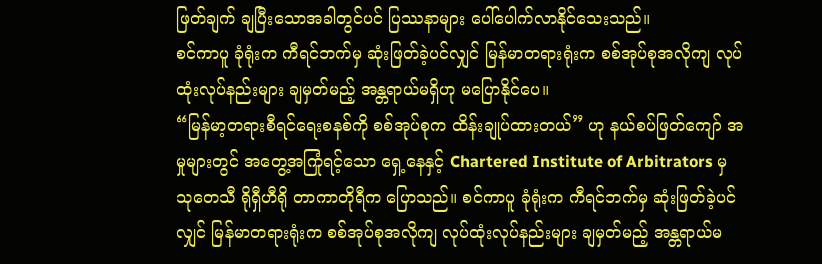ဖြတ်ချက် ချပြီးသောအခါတွင်ပင် ပြဿနာများ ပေါ်ပေါက်လာနိုင်သေးသည်။
စင်ကာပူ ခုံရုံးက ကီရင်ဘက်မှ ဆုံးဖြတ်ခဲ့ပင်လျှင် မြန်မာတရားရုံးက စစ်အုပ်စုအလိုကျ လုပ်ထုံးလုပ်နည်းများ ချမှတ်မည့် အန္တရာယ်မရှိဟု မပြောနိုင်ပေ။
“မြန်မာ့တရားစီရင်ရေးစနစ်ကို စစ်အုပ်စုက ထိန်းချုပ်ထားတယ်” ဟု နယ်စပ်ဖြတ်ကျော် အမှုများတွင် အတွေ့အကြုံရင့်သော ရှေ့နေနှင့် Chartered Institute of Arbitrators မှ သုတေသီ ရိုရှီဟီရို တာကာတိုရီက ပြောသည်။ စင်ကာပူ ခုံရုံးက ကီရင်ဘက်မှ ဆုံးဖြတ်ခဲ့ပင်လျှင် မြန်မာတရားရုံးက စစ်အုပ်စုအလိုကျ လုပ်ထုံးလုပ်နည်းများ ချမှတ်မည့် အန္တရာယ်မ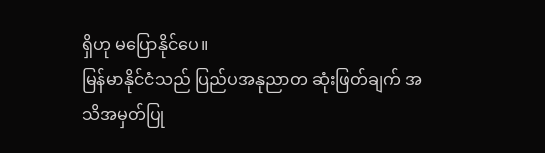ရှိဟု မပြောနိုင်ပေ။
မြန်မာနိုင်ငံသည် ပြည်ပအနုညာတ ဆုံးဖြတ်ချက် အသိအမှတ်ပြု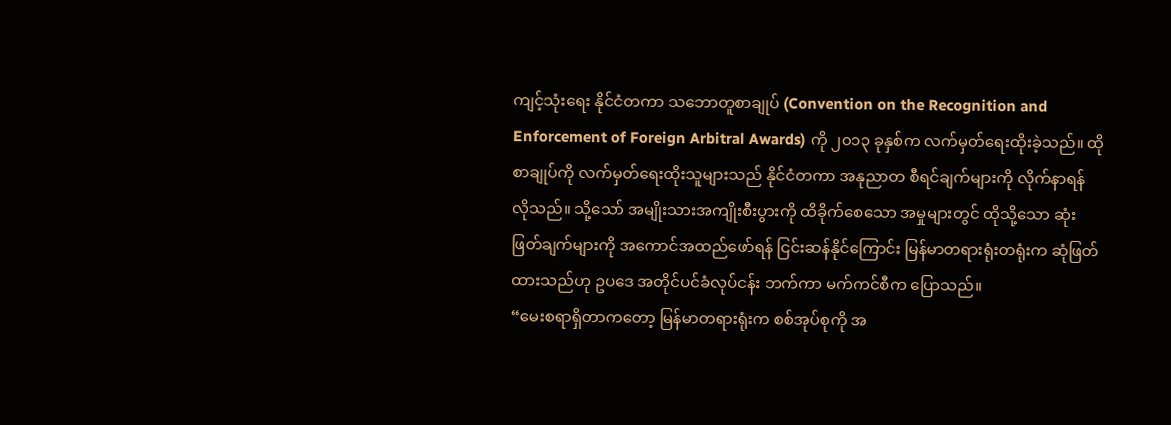ကျင့်သုံးရေး နိုင်ငံတကာ သဘောတူစာချုပ် (Convention on the Recognition and Enforcement of Foreign Arbitral Awards) ကို ၂၀၁၃ ခုနှစ်က လက်မှတ်ရေးထိုးခဲ့သည်။ ထိုစာချုပ်ကို လက်မှတ်ရေးထိုးသူများသည် နိုင်ငံတကာ အနုညာတ စီရင်ချက်များကို လိုက်နာရန် လိုသည်။ သို့သော် အမျိုးသားအကျိုးစီးပွားကို ထိခိုက်စေသော အမှုများတွင် ထိုသို့သော ဆုံးဖြတ်ချက်များကို အကောင်အထည်ဖော်ရန် ငြင်းဆန်နိုင်ကြောင်း မြန်မာတရားရုံးတရုံးက ဆုံဖြတ်ထားသည်ဟု ဥပဒေ အတိုင်ပင်ခံလုပ်ငန်း ဘက်ကာ မက်ကင်စီက ပြောသည်။
“မေးစရာရှိတာကတော့ မြန်မာတရားရုံးက စစ်အုပ်စုကို အ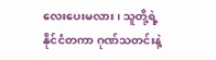လေးပေးမလား၊ သူတို့ရဲ့ နိုင်ငံတကာ ဂုဏ်သတင်းနဲ့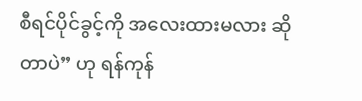စီရင်ပိုင်ခွင့်ကို အလေးထားမလား ဆိုတာပဲ” ဟု ရန်ကုန်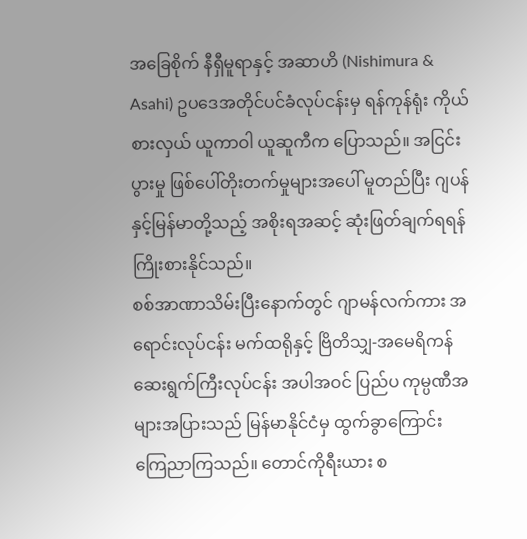အခြေစိုက် နီရှီမူရာနှင့် အဆာဟိ (Nishimura & Asahi) ဥပဒေအတိုင်ပင်ခံလုပ်ငန်းမှ ရန်ကုန်ရုံး ကိုယ်စားလှယ် ယူကာဝါ ယူဆူကီက ပြောသည်။ အငြင်းပွားမှု ဖြစ်ပေါ်တိုးတက်မှုများအပေါ် မူတည်ပြီး ဂျပန်နှင့်မြန်မာတို့သည့် အစိုးရအဆင့် ဆုံးဖြတ်ချက်ရရန် ကြိုးစားနိုင်သည်။
စစ်အာဏာသိမ်းပြီးနောက်တွင် ဂျာမန်လက်ကား အရောင်းလုပ်ငန်း မက်ထရိုနှင့် ဗြိတိသျှ-အမေရိကန် ဆေးရွက်ကြီးလုပ်ငန်း အပါအဝင် ပြည်ပ ကုမ္ပဏီအများအပြားသည် မြန်မာနိုင်ငံမှ ထွက်ခွာကြောင်း ကြေညာကြသည်။ တောင်ကိုရီးယား စ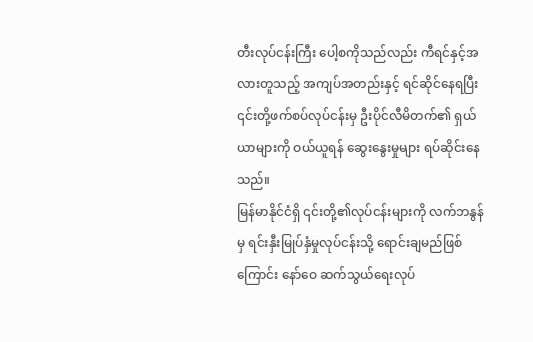တီးလုပ်ငန်းကြီး ပေါ့စကိုသည်လည်း ကီရင်နှင့်အလားတူသည့် အကျပ်အတည်းနှင့် ရင်ဆိုင်နေရပြီး ၎င်းတို့ဖက်စပ်လုပ်ငန်းမှ ဦးပိုင်လီမိတက်၏ ရှယ်ယာများကို ဝယ်ယူရန် ဆွေးနွေးမှုများ ရပ်ဆိုင်းနေသည်။
မြန်မာနိုင်ငံရှိ ၎င်းတို့၏လုပ်ငန်းများကို လက်ဘနွန်မှ ရင်းနှီးမြုပ်နှံမှုလုပ်ငန်းသို့ ရောင်းချမည်ဖြစ်ကြောင်း နော်ဝေ ဆက်သွယ်ရေးလုပ်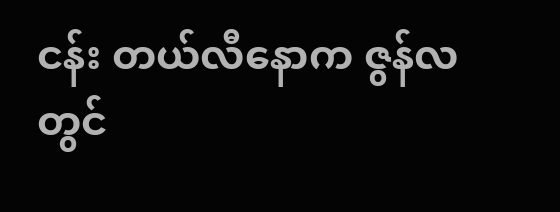ငန်း တယ်လီနောက ဇွန်လတွင်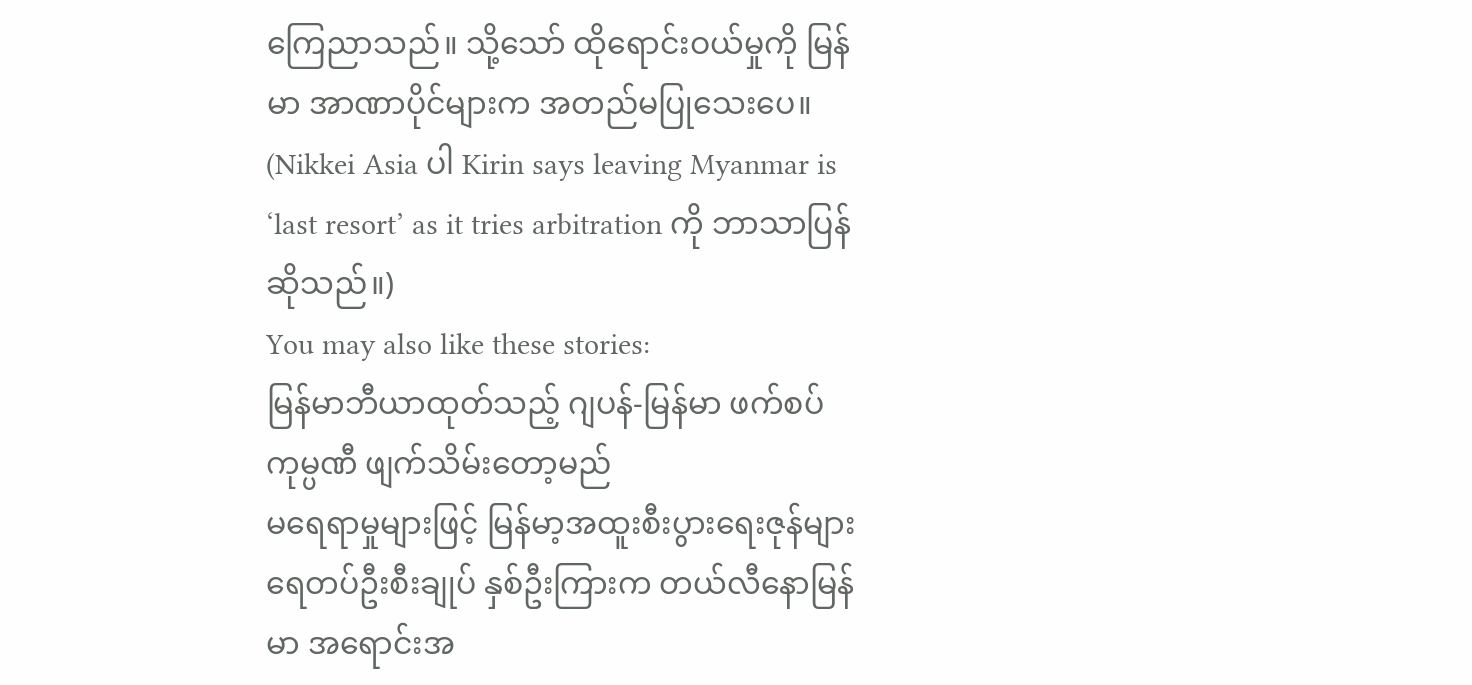ကြေညာသည်။ သို့သော် ထိုရောင်းဝယ်မှုကို မြန်မာ အာဏာပိုင်များက အတည်မပြုသေးပေ။
(Nikkei Asia ပါ Kirin says leaving Myanmar is ‘last resort’ as it tries arbitration ကို ဘာသာပြန်ဆိုသည်။)
You may also like these stories:
မြန်မာဘီယာထုတ်သည့် ဂျပန်-မြန်မာ ဖက်စပ်ကုမ္ပဏီ ဖျက်သိမ်းတော့မည်
မရေရာမှုများဖြင့် မြန်မာ့အထူးစီးပွားရေးဇုန်များ
ရေတပ်ဦးစီးချုပ် နှစ်ဦးကြားက တယ်လီနောမြန်မာ အရောင်းအ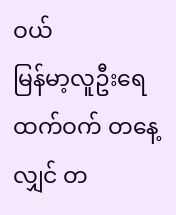ဝယ်
မြန်မာ့လူဦးရေထက်ဝက် တနေ့လျှင် တ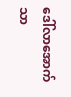ဒေါ်လာအောက်သာ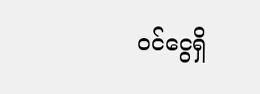ဝင်ငွေရှိ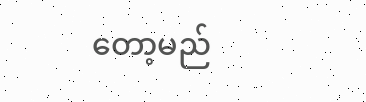တော့မည်